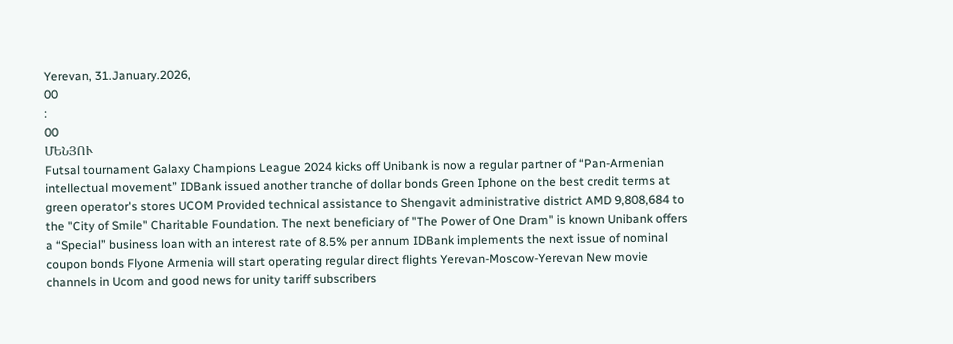Yerevan, 31.January.2026,
00
:
00
ՄԵՆՅՈՒ
Futsal tournament Galaxy Champions League 2024 kicks off Unibank is now a regular partner of “Pan-Armenian intellectual movement” IDBank issued another tranche of dollar bonds Green Iphone on the best credit terms at green operator's stores UCOM Provided technical assistance to Shengavit administrative district AMD 9,808,684 to the "City of Smile" Charitable Foundation. The next beneficiary of "The Power of One Dram" is known Unibank offers a “Special” business loan with an interest rate of 8.5% per annum IDBank implements the next issue of nominal coupon bonds Flyone Armenia will start operating regular direct flights Yerevan-Moscow-Yerevan New movie channels in Ucom and good news for unity tariff subscribers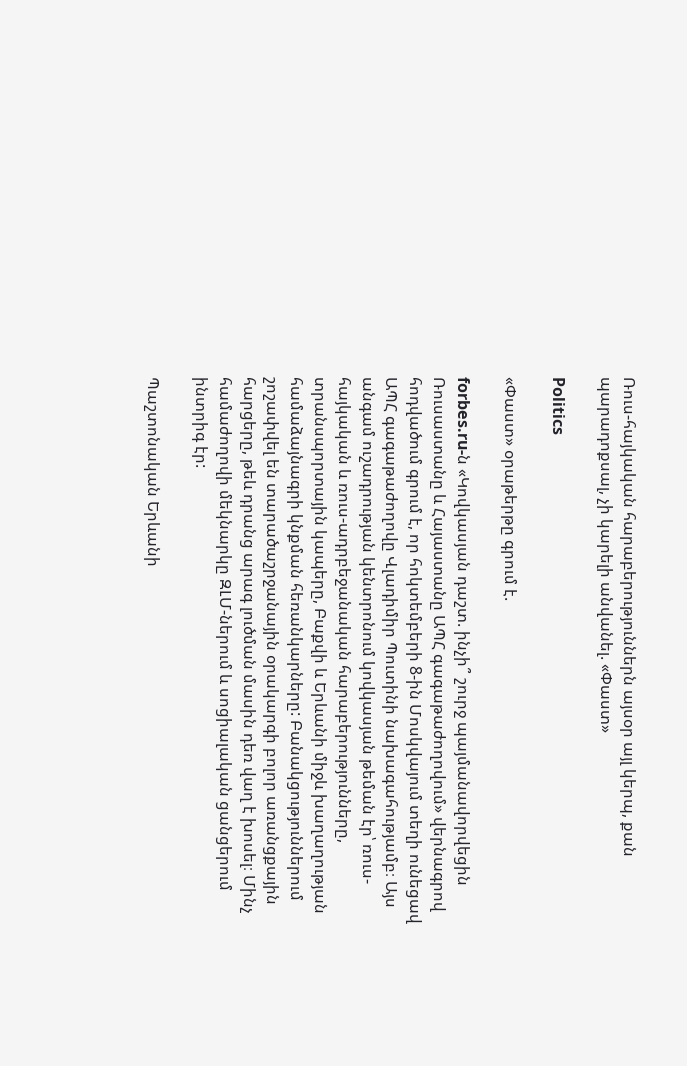Ռուս-հայկական հարաբերություններն այսօր այլ կերպ, քան պարադոքսալ, չի կարելի անվանել. «Փաստ»

Politics

«Փաստ» օրաթերթը գրում է.

forbes.ru-ն «Կովկասյան դաշտ. ինչի՞ շուրջ պայմանավորվեցին Ռուսաստանը և Հայաստանը ԱՊՀ գագաթաժողովում» վերնագրով հոդվածում գրում է, որ հոկտեմբերի 8-ին Մոսկվայում տեղի ունեցավ ԱՊՀ գագաթաժողովը Վլադիմիր Պուտինի նախագահությամբ։ Այս անգամ ուշադրության կենտրոնում կովկասյան թեման էր՝ ռուս-հայկական և ռուս-ադրբեջանական հարաբերությունները, տրանսպորտային կապերը, Բաքվի և Երևանի միջև խաղաղության համաձայնագրի կնքման հեռանկարները: Բանակցություններում շոշափվել են տարածաշրջանային օրակարգի բոլոր առանցքային հարցերը, թեև դրանց արագ լուծման մասին դեռ վաղ է խոսել։ Մինչ համաժողովի մեկնարկը ԶԼՄ-ներում և սոցիալական ցանցերում ինտրիգ էր:

Պաշտոնական Երևանի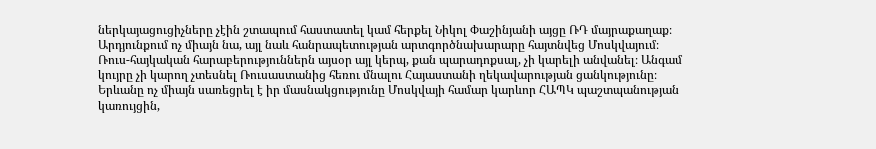ներկայացուցիչները չէին շտապում հաստատել կամ հերքել Նիկոլ Փաշինյանի այցը ՌԴ մայրաքաղաք։ Արդյունքում ոչ միայն նա, այլ նաև հանրապետության արտգործնախարարը հայտնվեց Մոսկվայում։ Ռուս-հայկական հարաբերություններն այսօր այլ կերպ, քան պարադոքսալ, չի կարելի անվանել։ Անգամ կույրը չի կարող չտեսնել Ռուսաստանից հեռու մնալու Հայաստանի ղեկավարության ցանկությունը։ Երևանը ոչ միայն սառեցրել է իր մասնակցությունը Մոսկվայի համար կարևոր ՀԱՊԿ պաշտպանության կառույցին,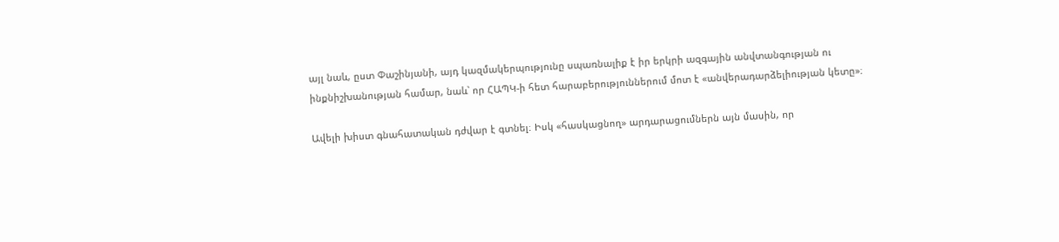այլ նաև, ըստ Փաշինյանի, այդ կազմակերպությունը սպառնալիք է իր երկրի ազգային անվտանգության ու ինքնիշխանության համար, նաև՝ որ ՀԱՊԿ-ի հետ հարաբերություններում մոտ է «անվերադարձելիության կետը»։

Ավելի խիստ գնահատական դժվար է գտնել։ Իսկ «հասկացնող» արդարացումներն այն մասին, որ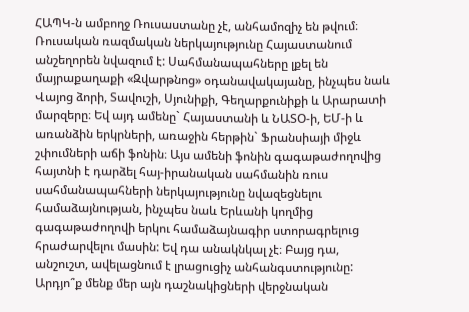ՀԱՊԿ-ն ամբողջ Ռուսաստանը չէ, անհամոզիչ են թվում։ Ռուսական ռազմական ներկայությունը Հայաստանում անշեղորեն նվազում է: Սահմանապահները լքել են մայրաքաղաքի «Զվարթնոց» օդանավակայանը, ինչպես նաև Վայոց ձորի, Տավուշի, Սյունիքի, Գեղարքունիքի և Արարատի մարզերը։ Եվ այդ ամենը` Հայաստանի և ՆԱՏՕ-ի, ԵՄ-ի և առանձին երկրների, առաջին հերթին` Ֆրանսիայի միջև շփումների աճի ֆոնին։ Այս ամենի ֆոնին գագաթաժողովից հայտնի է դարձել հայ-իրանական սահմանին ռուս սահմանապահների ներկայությունը նվազեցնելու համաձայնության, ինչպես նաև Երևանի կողմից գագաթաժողովի երկու համաձայնագիր ստորագրելուց հրաժարվելու մասին: Եվ դա անակնկալ չէ։ Բայց դա, անշուշտ, ավելացնում է լրացուցիչ անհանգստությունը: Արդյո՞ք մենք մեր այն դաշնակիցների վերջնական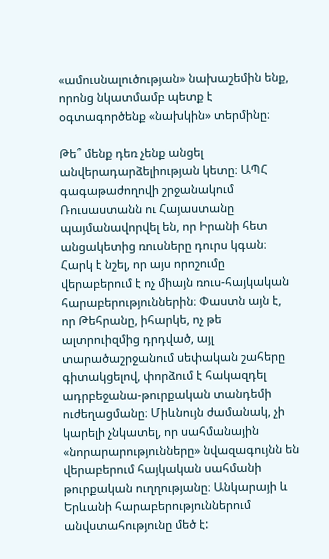«ամուսնալուծության» նախաշեմին ենք, որոնց նկատմամբ պետք է օգտագործենք «նախկին» տերմինը։

Թե՞ մենք դեռ չենք անցել անվերադարձելիության կետը։ ԱՊՀ գագաթաժողովի շրջանակում Ռուսաստանն ու Հայաստանը պայմանավորվել են, որ Իրանի հետ անցակետից ռուսները դուրս կգան։ Հարկ է նշել, որ այս որոշումը վերաբերում է ոչ միայն ռուս-հայկական հարաբերություններին։ Փաստն այն է, որ Թեհրանը, իհարկե, ոչ թե ալտրուիզմից դրդված, այլ տարածաշրջանում սեփական շահերը գիտակցելով, փորձում է հակազդել ադրբեջանա-թուրքական տանդեմի ուժեղացմանը։ Միևնույն ժամանակ, չի կարելի չնկատել, որ սահմանային «նորարարությունները» նվազագույնն են վերաբերում հայկական սահմանի թուրքական ուղղությանը։ Անկարայի և Երևանի հարաբերություններում անվստահությունը մեծ է: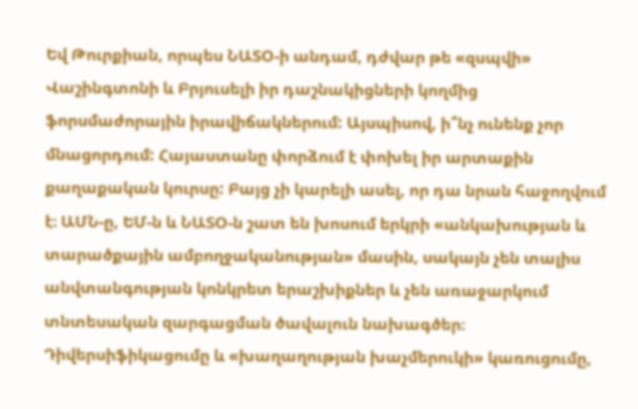Եվ Թուրքիան, որպես ՆԱՏՕ-ի անդամ, դժվար թե «զսպվի» Վաշինգտոնի և Բրյուսելի իր դաշնակիցների կողմից ֆորսմաժորային իրավիճակներում: Այսպիսով, ի՞նչ ունենք չոր մնացորդում: Հայաստանը փորձում է փոխել իր արտաքին քաղաքական կուրսը: Բայց չի կարելի ասել, որ դա նրան հաջողվում է։ ԱՄՆ-ը, ԵՄ-ն և ՆԱՏՕ-ն շատ են խոսում երկրի «անկախության և տարածքային ամբողջականության» մասին, սակայն չեն տալիս անվտանգության կոնկրետ երաշխիքներ և չեն առաջարկում տնտեսական զարգացման ծավալուն նախագծեր։ Դիվերսիֆիկացումը և «խաղաղության խաչմերուկի» կառուցումը,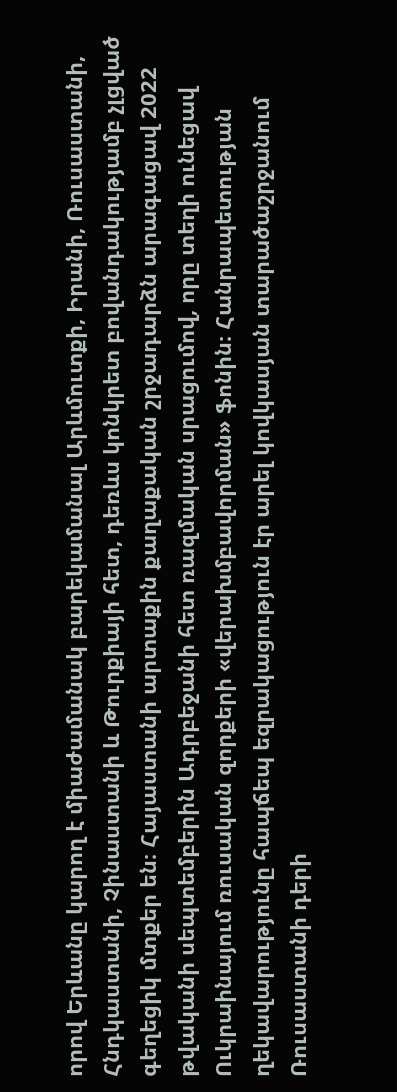որով Երևանը կարող է միաժամանակ բարեկամանալ Արևմուտքի, Իրանի, Ռուսաստանի, Հնդկաստանի, Չինաստանի և Թուրքիայի հետ, դեռևս կոնկրետ բովանդակությամբ չլցված գեղեցիկ մտքեր են։ Հայաստանի արտաքին քաղաքական շրջադարձն արագացավ 2022 թվականի սեպտեմբերին Ադրբեջանի հետ ռազմական սրացումով, որը տեղի ունեցավ Ուկրաինայում ռուսական զորքերի «վերախմբավորման» ֆոնին։ Հանրապետության ղեկավարությունը հապճեպ եզրակացություն էր արել կովկասյան տարածաշրջանում Ռուսաստանի դերի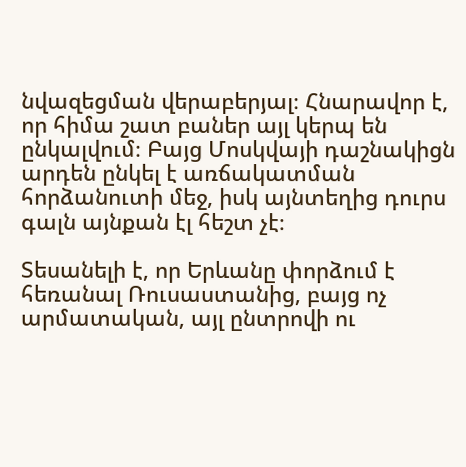նվազեցման վերաբերյալ։ Հնարավոր է, որ հիմա շատ բաներ այլ կերպ են ընկալվում։ Բայց Մոսկվայի դաշնակիցն արդեն ընկել է առճակատման հորձանուտի մեջ, իսկ այնտեղից դուրս գալն այնքան էլ հեշտ չէ։

Տեսանելի է, որ Երևանը փորձում է հեռանալ Ռուսաստանից, բայց ոչ արմատական, այլ ընտրովի ու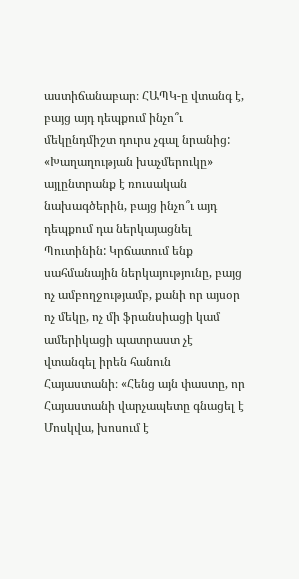աստիճանաբար։ ՀԱՊԿ-ը վտանգ է, բայց այդ դեպքում ինչո՞ւ մեկընդմիշտ դուրս չգալ նրանից: «Խաղաղության խաչմերուկը» այլընտրանք է ռուսական նախագծերին, բայց ինչո՞ւ այդ դեպքում դա ներկայացնել Պուտինին: Կրճատում ենք սահմանային ներկայությունը, բայց ոչ ամբողջությամբ, քանի որ այսօր ոչ մեկը, ոչ մի ֆրանսիացի կամ ամերիկացի պատրաստ չէ վտանգել իրեն հանուն Հայաստանի։ «Հենց այն փաստը, որ Հայաստանի վարչապետը գնացել է Մոսկվա, խոսում է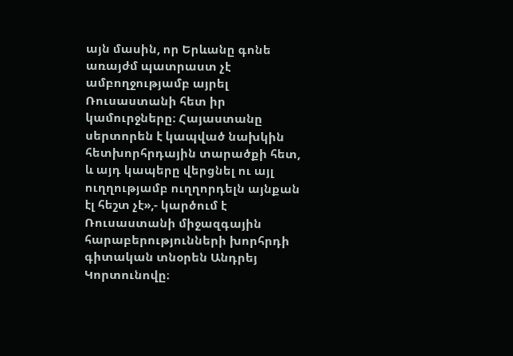այն մասին, որ Երևանը գոնե առայժմ պատրաստ չէ ամբողջությամբ այրել Ռուսաստանի հետ իր կամուրջները։ Հայաստանը սերտորեն է կապված նախկին հետխորհրդային տարածքի հետ, և այդ կապերը վերցնել ու այլ ուղղությամբ ուղղորդելն այնքան էլ հեշտ չէ»,- կարծում է Ռուսաստանի միջազգային հարաբերությունների խորհրդի գիտական տնօրեն Անդրեյ Կորտունովը։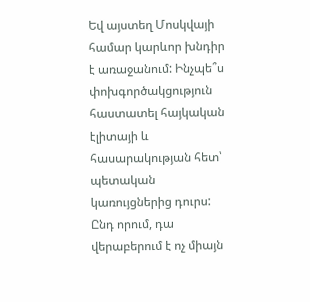Եվ այստեղ Մոսկվայի համար կարևոր խնդիր է առաջանում: Ինչպե՞ս փոխգործակցություն հաստատել հայկական էլիտայի և հասարակության հետ՝ պետական կառույցներից դուրս: Ընդ որում, դա վերաբերում է ոչ միայն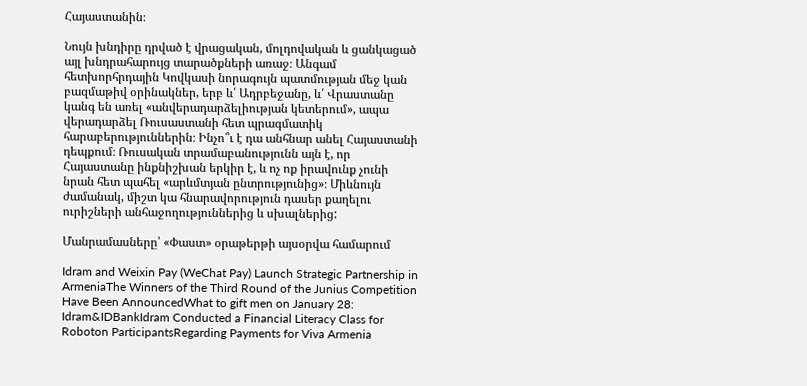Հայաստանին։

Նույն խնդիրը դրված է վրացական, մոլդովական և ցանկացած այլ խնդրահարույց տարածքների առաջ։ Անգամ հետխորհրդային Կովկասի նորագույն պատմության մեջ կան բազմաթիվ օրինակներ, երբ և՛ Ադրբեջանը, և՛ Վրաստանը կանգ են առել «անվերադարձելիության կետերում», ապա վերադարձել Ռուսաստանի հետ պրագմատիկ հարաբերություններին։ Ինչո՞ւ է դա անհնար անել Հայաստանի դեպքում։ Ռուսական տրամաբանությունն այն է, որ Հայաստանը ինքնիշխան երկիր է, և ոչ ոք իրավունք չունի նրան հետ պահել «արևմտյան ընտրությունից»։ Միևնույն ժամանակ, միշտ կա հնարավորություն դասեր քաղելու ուրիշների անհաջողություններից և սխալներից:

Մանրամասները՝ «Փաստ» օրաթերթի այսօրվա համարում

Idram and Weixin Pay (WeChat Pay) Launch Strategic Partnership in ArmeniaThe Winners of the Third Round of the Junius Competition Have Been AnnouncedWhat to gift men on January 28: Idram&IDBankIdram Conducted a Financial Literacy Class for Roboton ParticipantsRegarding Payments for Viva Armenia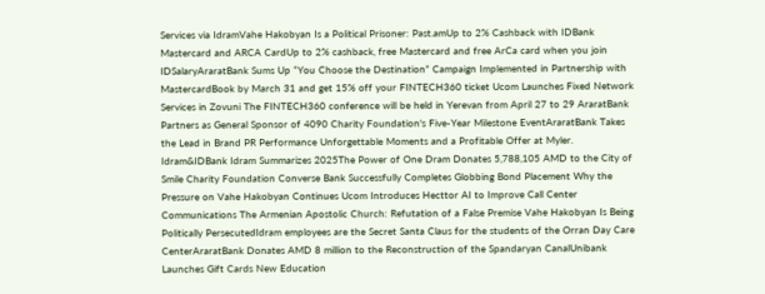Services via IdramVahe Hakobyan Is a Political Prisoner: Past.amUp to 2% Cashback with IDBank Mastercard and ARCA CardUp to 2% cashback, free Mastercard and free ArCa card when you join IDSalaryAraratBank Sums Up “You Choose the Destination” Campaign Implemented in Partnership with MastercardBook by March 31 and get 15% off your FINTECH360 ticket Ucom Launches Fixed Network Services in Zovuni The FINTECH360 conference will be held in Yerevan from April 27 to 29 AraratBank Partners as General Sponsor of 4090 Charity Foundation's Five-Year Milestone EventAraratBank Takes the Lead in Brand PR Performance Unforgettable Moments and a Profitable Offer at Myler. Idram&IDBank Idram Summarizes 2025The Power of One Dram Donates 5,788,105 AMD to the City of Smile Charity Foundation Converse Bank Successfully Completes Globbing Bond Placement Why the Pressure on Vahe Hakobyan Continues Ucom Introduces Hecttor AI to Improve Call Center Communications The Armenian Apostolic Church: Refutation of a False Premise Vahe Hakobyan Is Being Politically PersecutedIdram employees are the Secret Santa Claus for the students of the Orran Day Care CenterAraratBank Donates AMD 8 million to the Reconstruction of the Spandaryan CanalUnibank Launches Gift Cards New Education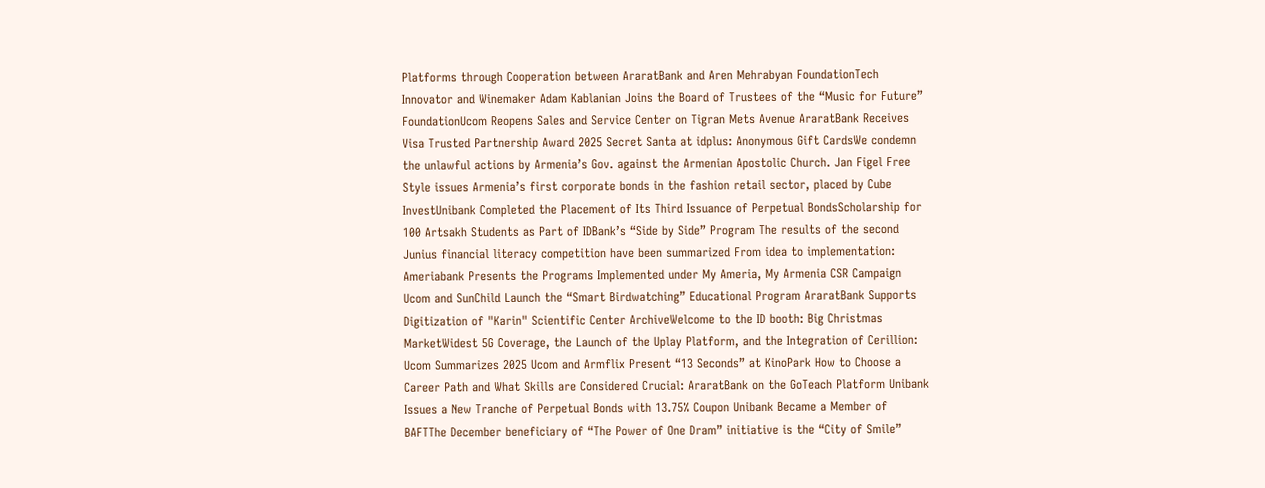Platforms through Cooperation between AraratBank and Aren Mehrabyan FoundationTech Innovator and Winemaker Adam Kablanian Joins the Board of Trustees of the “Music for Future” FoundationUcom Reopens Sales and Service Center on Tigran Mets Avenue AraratBank Receives Visa Trusted Partnership Award 2025 Secret Santa at idplus: Anonymous Gift CardsWe condemn the unlawful actions by Armenia’s Gov. against the Armenian Apostolic Church. Jan Figel Free Style issues Armenia’s first corporate bonds in the fashion retail sector, placed by Cube InvestUnibank Completed the Placement of Its Third Issuance of Perpetual BondsScholarship for 100 Artsakh Students as Part of IDBank’s “Side by Side” Program The results of the second Junius financial literacy competition have been summarized From idea to implementation: Ameriabank Presents the Programs Implemented under My Ameria, My Armenia CSR Campaign Ucom and SunChild Launch the “Smart Birdwatching” Educational Program AraratBank Supports Digitization of "Karin" Scientific Center ArchiveWelcome to the ID booth: Big Christmas MarketWidest 5G Coverage, the Launch of the Uplay Platform, and the Integration of Cerillion: Ucom Summarizes 2025 Ucom and Armflix Present “13 Seconds” at KinoPark How to Choose a Career Path and What Skills are Considered Crucial: AraratBank on the GoTeach Platform Unibank Issues a New Tranche of Perpetual Bonds with 13.75% Coupon Unibank Became a Member of BAFTThe December beneficiary of “The Power of One Dram” initiative is the “City of Smile”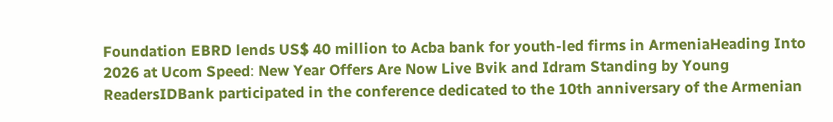Foundation EBRD lends US$ 40 million to Acba bank for youth-led firms in ArmeniaHeading Into 2026 at Ucom Speed։ New Year Offers Are Now Live Bvik and Idram Standing by Young ReadersIDBank participated in the conference dedicated to the 10th anniversary of the Armenian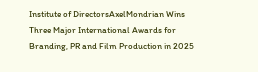Institute of DirectorsAxelMondrian Wins Three Major International Awards for Branding, PR and Film Production in 2025